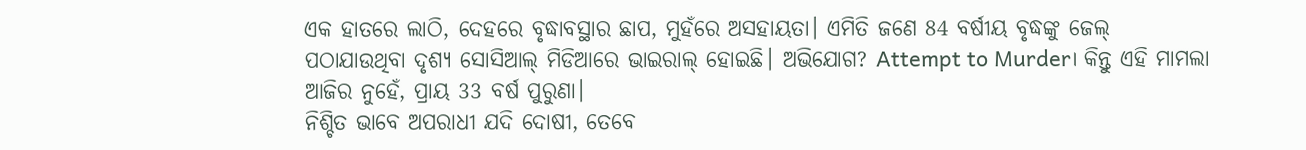ଏକ ହାତରେ ଲାଠି, ଦେହରେ ବୃଦ୍ଧାବସ୍ଥାର ଛାପ, ମୁହଁରେ ଅସହାୟତା। ଏମିତି ଜଣେ 84 ବର୍ଷୀୟ ବୃଦ୍ଧଙ୍କୁ ଜେଲ୍ ପଠାଯାଉଥିବା ଦୃଶ୍ୟ ସୋସିଆଲ୍ ମିଡିଆରେ ଭାଇରାଲ୍ ହୋଇଛି। ଅଭିଯୋଗ? Attempt to Murder। କିନ୍ତୁ ଏହି ମାମଲା ଆଜିର ନୁହେଁ, ପ୍ରାୟ 33 ବର୍ଷ ପୁରୁଣା।
ନିଶ୍ଚିତ ଭାବେ ଅପରାଧୀ ଯଦି ଦୋଷୀ, ତେବେ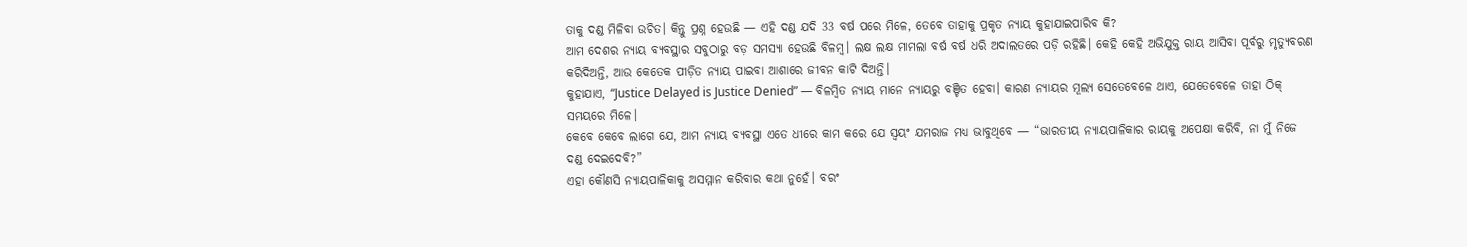ତାକୁ ଦଣ୍ଡ ମିଳିବା ଉଚିତ। କିନ୍ତୁ ପ୍ରଶ୍ନ ହେଉଛି — ଏହି ଦଣ୍ଡ ଯଦି 33 ବର୍ଷ ପରେ ମିଳେ, ତେବେ ତାହାକୁ ପ୍ରକୃତ ନ୍ୟାୟ କୁହାଯାଇପାରିବ କି?
ଆମ ଦେଶର ନ୍ୟାୟ ବ୍ୟବସ୍ଥାର ସବୁଠାରୁ ବଡ଼ ସମସ୍ୟା ହେଉଛି ବିଳମ୍ବ। ଲକ୍ଷ ଲକ୍ଷ ମାମଲା ବର୍ଷ ବର୍ଷ ଧରି ଅଦାଲତରେ ପଡ଼ି ରହିଛି। କେହି କେହି ଅଭିଯୁକ୍ତ ରାୟ ଆସିବା ପୂର୍ବରୁ ମୃତ୍ୟୁବରଣ କରିଦିଅନ୍ତି, ଆଉ କେତେକ ପୀଡ଼ିତ ନ୍ୟାୟ ପାଇବା ଆଶାରେ ଜୀବନ କାଟି ଦିଅନ୍ତି।
କୁହାଯାଏ, “Justice Delayed is Justice Denied” — ବିଳମ୍ବିତ ନ୍ୟାୟ ମାନେ ନ୍ୟାୟରୁ ବଞ୍ଚିତ ହେବା। କାରଣ ନ୍ୟାୟର ମୂଲ୍ୟ ସେତେବେଳେ ଥାଏ, ଯେତେବେଳେ ତାହା ଠିକ୍ ସମୟରେ ମିଳେ।
କେବେ କେବେ ଲାଗେ ଯେ, ଆମ ନ୍ୟାୟ ବ୍ୟବସ୍ଥା ଏତେ ଧୀରେ କାମ କରେ ଯେ ସ୍ୱୟଂ ଯମରାଜ ମଧ୍ୟ ଭାବୁଥିବେ — “ଭାରତୀୟ ନ୍ୟାୟପାଳିକାର ରାୟକୁ ଅପେକ୍ଷା କରିବି, ନା ମୁଁ ନିଜେ ଦଣ୍ଡ ଦେଇଦେବି?”
ଏହା କୌଣସି ନ୍ୟାୟପାଳିକାକୁ ଅସମ୍ମାନ କରିବାର କଥା ନୁହେଁ। ବରଂ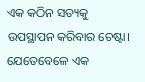ଏକ କଠିନ ସତ୍ୟକୁ ଉପସ୍ଥାପନ କରିବାର ଚେଷ୍ଟା। ଯେତେବେଳେ ଏକ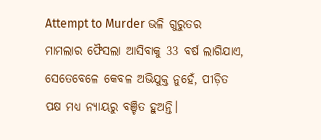Attempt to Murder ଭଳି ଗୁରୁତର ମାମଲାର ଫୈସଲା ଆସିବାକୁ 33 ବର୍ଷ ଲାଗିଯାଏ, ସେତେବେଳେ କେବଳ ଅଭିଯୁକ୍ତ ନୁହେଁ, ପୀଡ଼ିତ ପକ୍ଷ ମଧ୍ୟ ନ୍ୟାୟରୁ ବଞ୍ଚିତ ହୁଅନ୍ତି।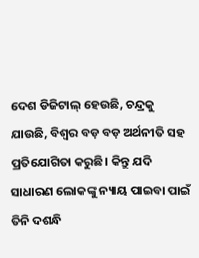ଦେଶ ଡିଜିଟାଲ୍ ହେଉଛି, ଚନ୍ଦ୍ରକୁ ଯାଉଛି, ବିଶ୍ୱର ବଡ଼ ବଡ଼ ଅର୍ଥନୀତି ସହ ପ୍ରତିଯୋଗିତା କରୁଛି। କିନ୍ତୁ ଯଦି ସାଧାରଣ ଲୋକଙ୍କୁ ନ୍ୟାୟ ପାଇବା ପାଇଁ ତିନି ଦଶନ୍ଧି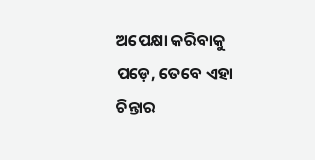ଅପେକ୍ଷା କରିବାକୁ ପଡ଼େ, ତେବେ ଏହା ଚିନ୍ତାର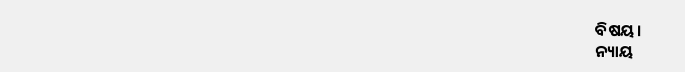ବିଷୟ।
ନ୍ୟାୟ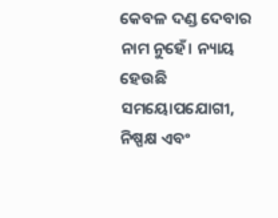କେବଳ ଦଣ୍ଡ ଦେବାର ନାମ ନୁହେଁ। ନ୍ୟାୟ ହେଉଛି ସମୟୋପଯୋଗୀ, ନିଷ୍ପକ୍ଷ ଏବଂ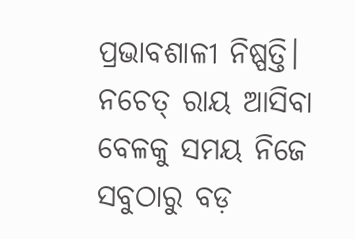ପ୍ରଭାବଶାଳୀ ନିଷ୍ପତ୍ତି। ନଚେତ୍ ରାୟ ଆସିବା ବେଳକୁ ସମୟ ନିଜେ ସବୁଠାରୁ ବଡ଼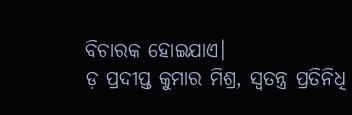ବିଚାରକ ହୋଇଯାଏ।
ଡ଼ ପ୍ରଦୀପ୍ତ କୁମାର ମିଶ୍ର, ସ୍ବତନ୍ତ୍ର ପ୍ରତିନିଧି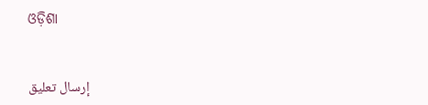ଓଡ଼ିଶା


إرسال تعليق